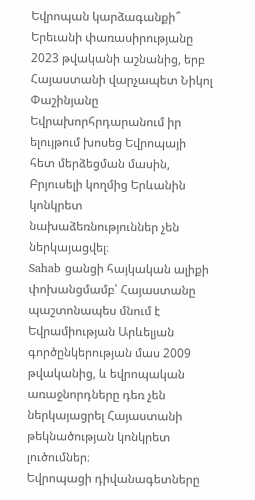Եվրոպան կարձագանքի՞ Երեւանի փառասիրությանը
2023 թվականի աշնանից, երբ Հայաստանի վարչապետ Նիկոլ Փաշինյանը Եվրախորհրդարանում իր ելույթում խոսեց Եվրոպայի հետ մերձեցման մասին, Բրյուսելի կողմից Երևանին կոնկրետ նախաձեռնություններ չեն ներկայացվել։
Sahab ցանցի հայկական ալիքի փոխանցմամբ՝ Հայաստանը պաշտոնապես մնում է Եվրամիության Արևելյան գործընկերության մաս 2009 թվականից, և եվրոպական առաջնորդները դեռ չեն ներկայացրել Հայաստանի թեկնածության կոնկրետ լուծումներ։
Եվրոպացի դիվանագետները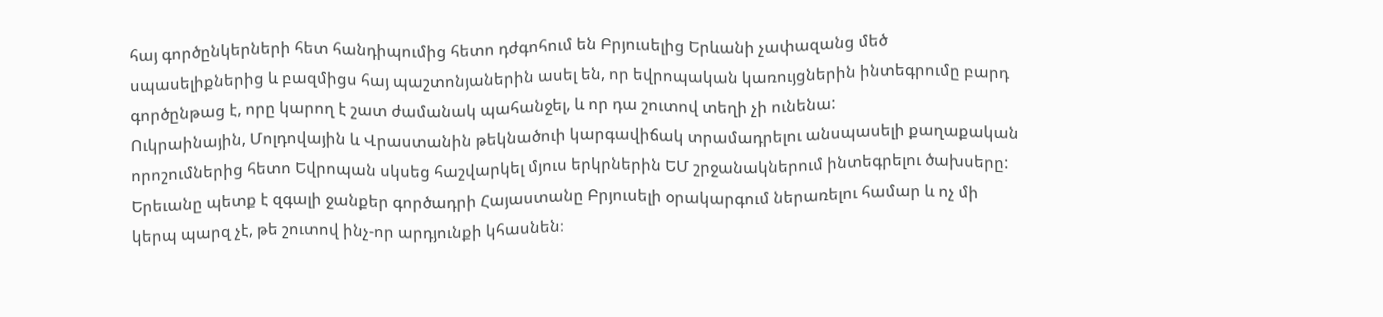հայ գործընկերների հետ հանդիպումից հետո դժգոհում են Բրյուսելից Երևանի չափազանց մեծ սպասելիքներից և բազմիցս հայ պաշտոնյաներին ասել են, որ եվրոպական կառույցներին ինտեգրումը բարդ գործընթաց է, որը կարող է շատ ժամանակ պահանջել, և որ դա շուտով տեղի չի ունենա:
Ուկրաինային, Մոլդովային և Վրաստանին թեկնածուի կարգավիճակ տրամադրելու անսպասելի քաղաքական որոշումներից հետո Եվրոպան սկսեց հաշվարկել մյուս երկրներին ԵՄ շրջանակներում ինտեգրելու ծախսերը: Երեւանը պետք է զգալի ջանքեր գործադրի Հայաստանը Բրյուսելի օրակարգում ներառելու համար և ոչ մի կերպ պարզ չէ, թե շուտով ինչ-որ արդյունքի կհասնեն։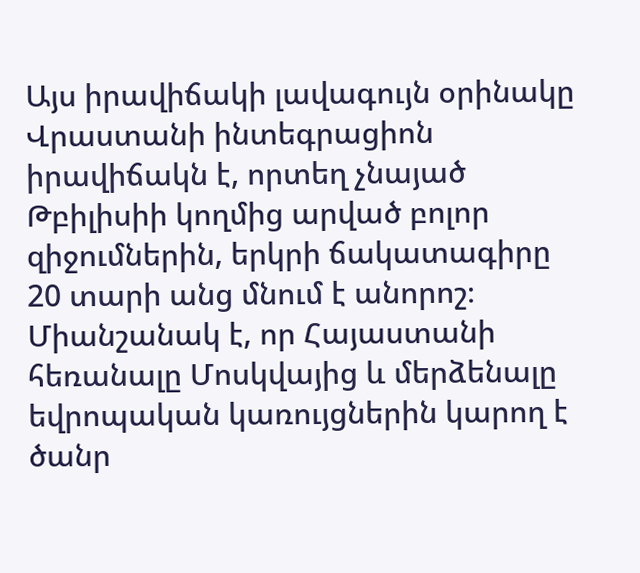Այս իրավիճակի լավագույն օրինակը Վրաստանի ինտեգրացիոն իրավիճակն է, որտեղ չնայած Թբիլիսիի կողմից արված բոլոր զիջումներին, երկրի ճակատագիրը 20 տարի անց մնում է անորոշ։
Միանշանակ է, որ Հայաստանի հեռանալը Մոսկվայից և մերձենալը եվրոպական կառույցներին կարող է ծանր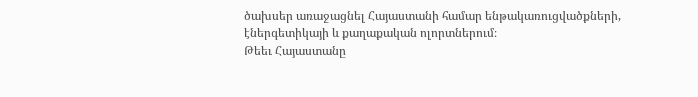ծախսեր առաջացնել Հայաստանի համար ենթակառուցվածքների, էներգետիկայի և քաղաքական ոլորտներում։
Թեեւ Հայաստանը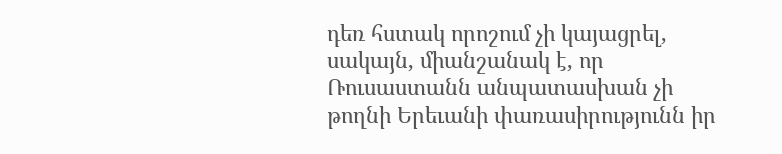դեռ հստակ որոշում չի կայացրել, սակայն, միանշանակ է, որ Ռուսաստանն անպատասխան չի թողնի Երեւանի փառասիրությունն իր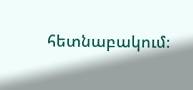հետնաբակում։